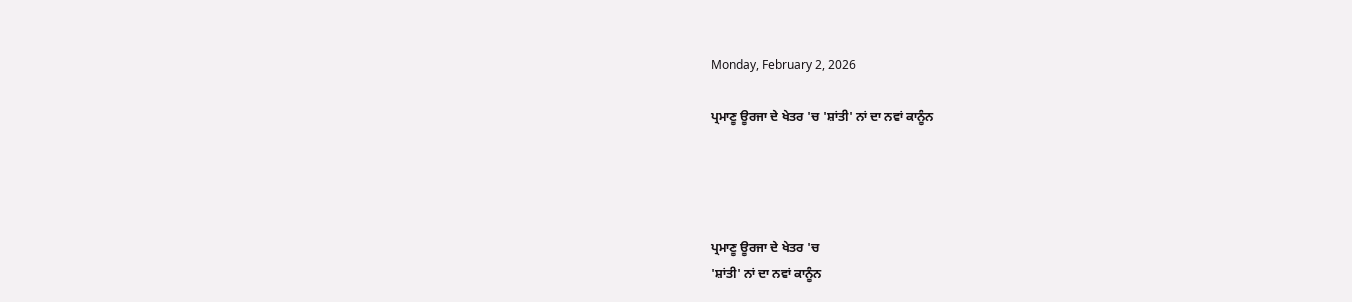Monday, February 2, 2026

ਪ੍ਰਮਾਣੂ ਊਰਜਾ ਦੇ ਖੇਤਰ 'ਚ 'ਸ਼ਾਂਤੀ' ਨਾਂ ਦਾ ਨਵਾਂ ਕਾਨੂੰਨ




ਪ੍ਰਮਾਣੂ ਊਰਜਾ ਦੇ ਖੇਤਰ 'ਚ
'ਸ਼ਾਂਤੀ' ਨਾਂ ਦਾ ਨਵਾਂ ਕਾਨੂੰਨ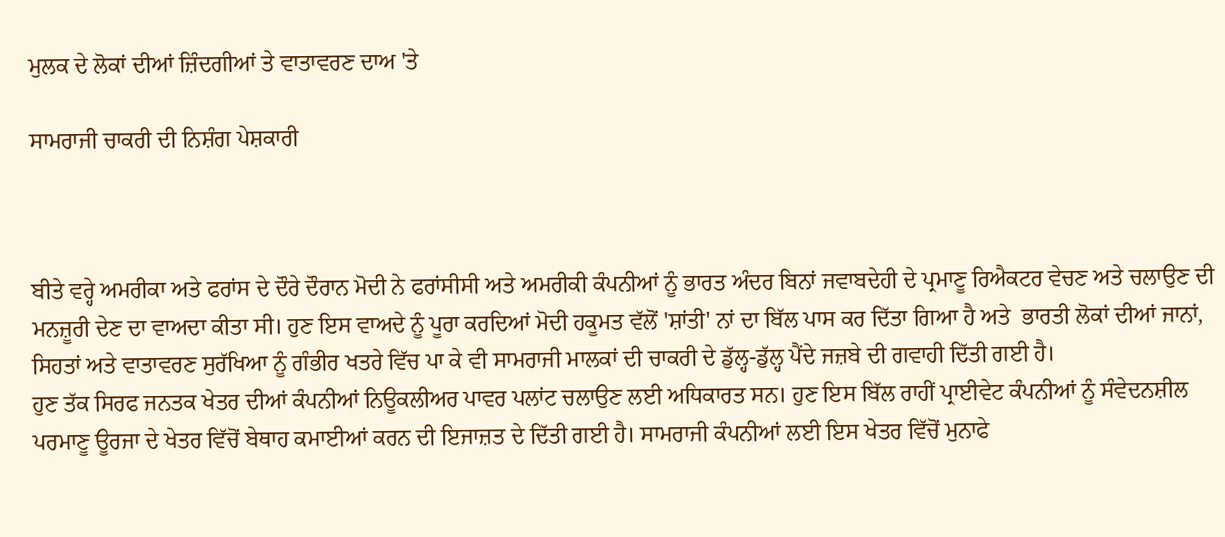ਮੁਲਕ ਦੇ ਲੋਕਾਂ ਦੀਆਂ ਜ਼ਿੰਦਗੀਆਂ ਤੇ ਵਾਤਾਵਰਣ ਦਾਅ 'ਤੇ

ਸਾਮਰਾਜੀ ਚਾਕਰੀ ਦੀ ਨਿਸ਼ੰਗ ਪੇਸ਼ਕਾਰੀ



ਬੀਤੇ ਵਰ੍ਹੇ ਅਮਰੀਕਾ ਅਤੇ ਫਰਾਂਸ ਦੇ ਦੌਰੇ ਦੌਰਾਨ ਮੋਦੀ ਨੇ ਫਰਾਂਸੀਸੀ ਅਤੇ ਅਮਰੀਕੀ ਕੰਪਨੀਆਂ ਨੂੰ ਭਾਰਤ ਅੰਦਰ ਬਿਨਾਂ ਜਵਾਬਦੇਹੀ ਦੇ ਪ੍ਰਮਾਣੂ ਰਿਐਕਟਰ ਵੇਚਣ ਅਤੇ ਚਲਾਉਣ ਦੀ ਮਨਜ਼ੂਰੀ ਦੇਣ ਦਾ ਵਾਅਦਾ ਕੀਤਾ ਸੀ। ਹੁਣ ਇਸ ਵਾਅਦੇ ਨੂੰ ਪੂਰਾ ਕਰਦਿਆਂ ਮੋਦੀ ਹਕੂਮਤ ਵੱਲੋਂ 'ਸ਼ਾਂਤੀ' ਨਾਂ ਦਾ ਬਿੱਲ ਪਾਸ ਕਰ ਦਿੱਤਾ ਗਿਆ ਹੈ ਅਤੇ  ਭਾਰਤੀ ਲੋਕਾਂ ਦੀਆਂ ਜਾਨਾਂ, ਸਿਹਤਾਂ ਅਤੇ ਵਾਤਾਵਰਣ ਸੁਰੱਖਿਆ ਨੂੰ ਗੰਭੀਰ ਖਤਰੇ ਵਿੱਚ ਪਾ ਕੇ ਵੀ ਸਾਮਰਾਜੀ ਮਾਲਕਾਂ ਦੀ ਚਾਕਰੀ ਦੇ ਡੁੱਲ੍ਹ-ਡੁੱਲ੍ਹ ਪੈਂਦੇ ਜਜ਼ਬੇ ਦੀ ਗਵਾਹੀ ਦਿੱਤੀ ਗਈ ਹੈ।
ਹੁਣ ਤੱਕ ਸਿਰਫ ਜਨਤਕ ਖੇਤਰ ਦੀਆਂ ਕੰਪਨੀਆਂ ਨਿਊਕਲੀਅਰ ਪਾਵਰ ਪਲਾਂਟ ਚਲਾਉਣ ਲਈ ਅਧਿਕਾਰਤ ਸਨ। ਹੁਣ ਇਸ ਬਿੱਲ ਰਾਹੀਂ ਪ੍ਰਾਈਵੇਟ ਕੰਪਨੀਆਂ ਨੂੰ ਸੰਵੇਦਨਸ਼ੀਲ ਪਰਮਾਣੂ ਊਰਜਾ ਦੇ ਖੇਤਰ ਵਿੱਚੋਂ ਬੇਥਾਹ ਕਮਾਈਆਂ ਕਰਨ ਦੀ ਇਜਾਜ਼ਤ ਦੇ ਦਿੱਤੀ ਗਈ ਹੈ। ਸਾਮਰਾਜੀ ਕੰਪਨੀਆਂ ਲਈ ਇਸ ਖੇਤਰ ਵਿੱਚੋਂ ਮੁਨਾਫੇ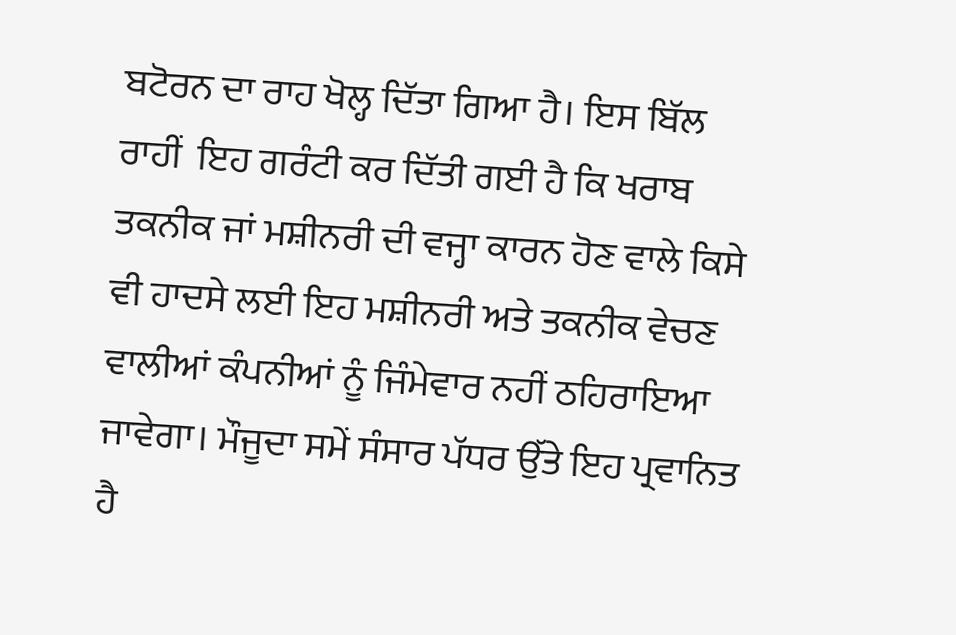ਬਟੋਰਨ ਦਾ ਰਾਹ ਖੋਲ੍ਹ ਦਿੱਤਾ ਗਿਆ ਹੈ। ਇਸ ਬਿੱਲ ਰਾਹੀਂ  ਇਹ ਗਰੰਟੀ ਕਰ ਦਿੱਤੀ ਗਈ ਹੈ ਕਿ ਖਰਾਬ ਤਕਨੀਕ ਜਾਂ ਮਸ਼ੀਨਰੀ ਦੀ ਵਜ੍ਹਾ ਕਾਰਨ ਹੋਣ ਵਾਲੇ ਕਿਸੇ ਵੀ ਹਾਦਸੇ ਲਈ ਇਹ ਮਸ਼ੀਨਰੀ ਅਤੇ ਤਕਨੀਕ ਵੇਚਣ ਵਾਲੀਆਂ ਕੰਪਨੀਆਂ ਨੂੰ ਜਿੰਮੇਵਾਰ ਨਹੀਂ ਠਹਿਰਾਇਆ ਜਾਵੇਗਾ। ਮੌਜੂਦਾ ਸਮੇਂ ਸੰਸਾਰ ਪੱਧਰ ਉੱਤੇ ਇਹ ਪ੍ਰਵਾਨਿਤ ਹੈ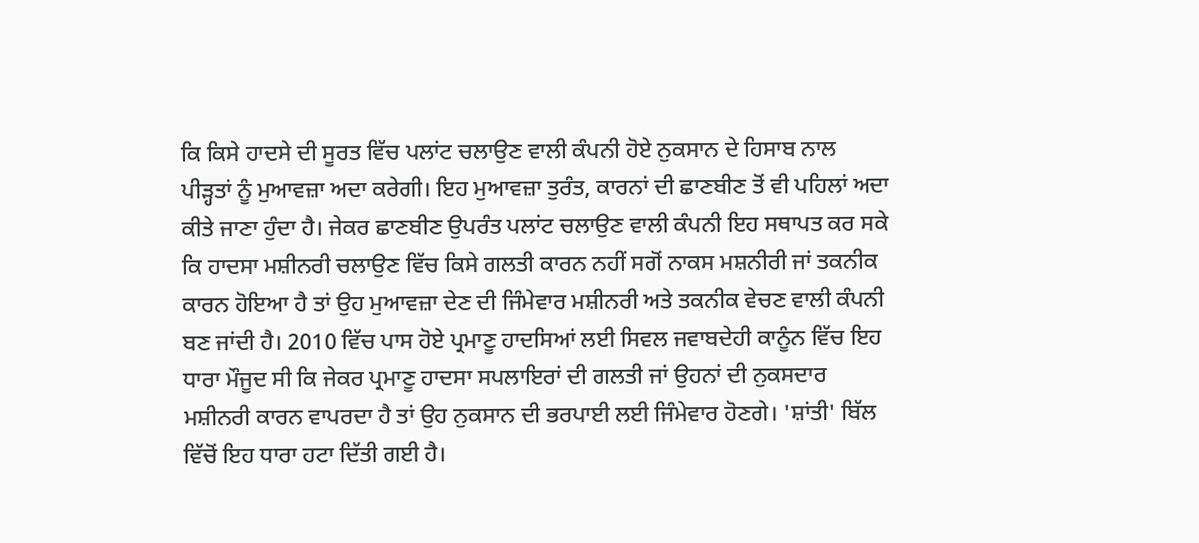ਕਿ ਕਿਸੇ ਹਾਦਸੇ ਦੀ ਸੂਰਤ ਵਿੱਚ ਪਲਾਂਟ ਚਲਾਉਣ ਵਾਲੀ ਕੰਪਨੀ ਹੋਏ ਨੁਕਸਾਨ ਦੇ ਹਿਸਾਬ ਨਾਲ ਪੀੜ੍ਹਤਾਂ ਨੂੰ ਮੁਆਵਜ਼ਾ ਅਦਾ ਕਰੇਗੀ। ਇਹ ਮੁਆਵਜ਼ਾ ਤੁਰੰਤ, ਕਾਰਨਾਂ ਦੀ ਛਾਣਬੀਣ ਤੋਂ ਵੀ ਪਹਿਲਾਂ ਅਦਾ ਕੀਤੇ ਜਾਣਾ ਹੁੰਦਾ ਹੈ। ਜੇਕਰ ਛਾਣਬੀਣ ਉਪਰੰਤ ਪਲਾਂਟ ਚਲਾਉਣ ਵਾਲੀ ਕੰਪਨੀ ਇਹ ਸਥਾਪਤ ਕਰ ਸਕੇ ਕਿ ਹਾਦਸਾ ਮਸ਼ੀਨਰੀ ਚਲਾਉਣ ਵਿੱਚ ਕਿਸੇ ਗਲਤੀ ਕਾਰਨ ਨਹੀਂ ਸਗੋਂ ਨਾਕਸ ਮਸ਼ਨੀਰੀ ਜਾਂ ਤਕਨੀਕ ਕਾਰਨ ਹੋਇਆ ਹੈ ਤਾਂ ਉਹ ਮੁਆਵਜ਼ਾ ਦੇਣ ਦੀ ਜਿੰਮੇਵਾਰ ਮਸ਼ੀਨਰੀ ਅਤੇ ਤਕਨੀਕ ਵੇਚਣ ਵਾਲੀ ਕੰਪਨੀ ਬਣ ਜਾਂਦੀ ਹੈ। 2010 ਵਿੱਚ ਪਾਸ ਹੋਏ ਪ੍ਰਮਾਣੂ ਹਾਦਸਿਆਂ ਲਈ ਸਿਵਲ ਜਵਾਬਦੇਹੀ ਕਾਨੂੰਨ ਵਿੱਚ ਇਹ ਧਾਰਾ ਮੌਜੂਦ ਸੀ ਕਿ ਜੇਕਰ ਪ੍ਰਮਾਣੂ ਹਾਦਸਾ ਸਪਲਾਇਰਾਂ ਦੀ ਗਲਤੀ ਜਾਂ ਉਹਨਾਂ ਦੀ ਨੁਕਸਦਾਰ ਮਸ਼ੀਨਰੀ ਕਾਰਨ ਵਾਪਰਦਾ ਹੈ ਤਾਂ ਉਹ ਨੁਕਸਾਨ ਦੀ ਭਰਪਾਈ ਲਈ ਜਿੰਮੇਵਾਰ ਹੋਣਗੇ। 'ਸ਼ਾਂਤੀ' ਬਿੱਲ ਵਿੱਚੋਂ ਇਹ ਧਾਰਾ ਹਟਾ ਦਿੱਤੀ ਗਈ ਹੈ।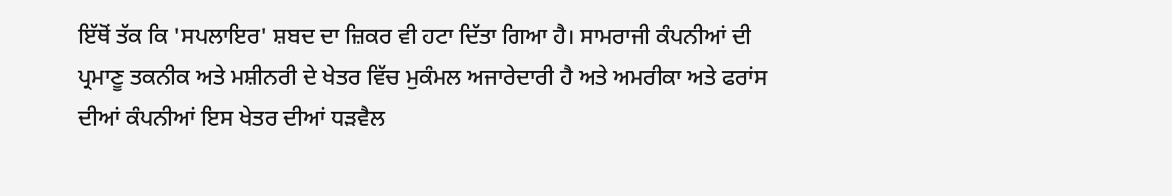ਇੱਥੋਂ ਤੱਕ ਕਿ 'ਸਪਲਾਇਰ' ਸ਼ਬਦ ਦਾ ਜ਼ਿਕਰ ਵੀ ਹਟਾ ਦਿੱਤਾ ਗਿਆ ਹੈ। ਸਾਮਰਾਜੀ ਕੰਪਨੀਆਂ ਦੀ ਪ੍ਰਮਾਣੂ ਤਕਨੀਕ ਅਤੇ ਮਸ਼ੀਨਰੀ ਦੇ ਖੇਤਰ ਵਿੱਚ ਮੁਕੰਮਲ ਅਜਾਰੇਦਾਰੀ ਹੈ ਅਤੇ ਅਮਰੀਕਾ ਅਤੇ ਫਰਾਂਸ ਦੀਆਂ ਕੰਪਨੀਆਂ ਇਸ ਖੇਤਰ ਦੀਆਂ ਧੜਵੈਲ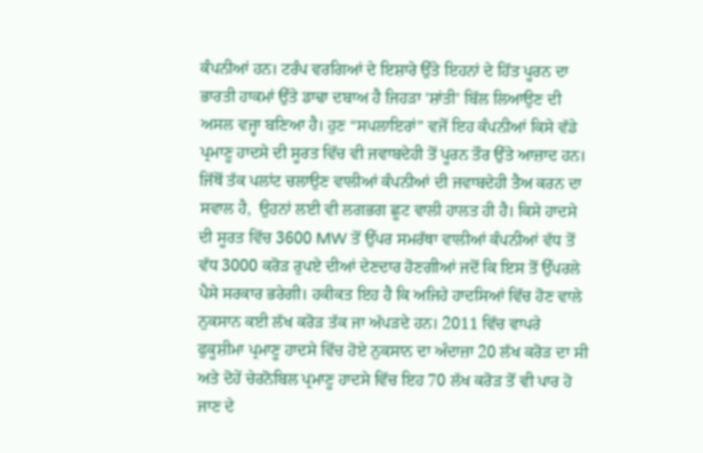ਕੰਪਨੀਆਂ ਹਨ। ਟਰੰਪ ਵਰਗਿਆਂ ਦੇ ਇਸ਼ਾਰੇ ਉੱਤੇ ਇਹਨਾਂ ਦੇ ਹਿੱਤ ਪੂਰਨ ਦਾ ਭਾਰਤੀ ਹਾਕਮਾਂ ਉੱਤੇ ਡਾਢਾ ਦਬਾਅ ਹੈ ਜਿਹੜਾ 'ਸ਼ਾਂਤੀ' ਬਿੱਲ ਲਿਆਉਣ ਦੀ ਅਸਲ ਵਜ੍ਹਾ ਬਣਿਆ ਹੈ। ਹੁਣ “ਸਪਲਾਇਰਾਂ” ਵਜੋਂ ਇਹ ਕੰਪਨੀਆਂ ਕਿਸੇ ਵੱਡੇ ਪ੍ਰਮਾਣੂ ਹਾਦਸੇ ਦੀ ਸੂਰਤ ਵਿੱਚ ਵੀ ਜਵਾਬਦੇਹੀ ਤੋਂ ਪੂਰਨ ਤੌਰ ਉੱਤੇ ਆਜ਼ਾਦ ਹਨ।
ਜਿੱਥੋਂ ਤੱਕ ਪਲਾਂਟ ਚਲਾਉਣ ਵਾਲੀਆਂ ਕੰਪਨੀਆਂ ਦੀ ਜਵਾਬਦੇਹੀ ਤੈਅ ਕਰਨ ਦਾ ਸਵਾਲ ਹੈ,  ਉਹਨਾਂ ਲਈ ਵੀ ਲਗਭਗ ਛੂਟ ਵਾਲੀ ਹਾਲਤ ਹੀ ਹੈ। ਕਿਸੇ ਹਾਦਸੇ ਦੀ ਸੂਰਤ ਵਿੱਚ 3600 MW ਤੋਂ ਉੱਪਰ ਸਮਰੱਥਾ ਵਾਲੀਆਂ ਕੰਪਨੀਆਂ ਵੱਧ ਤੋਂ ਵੱਧ 3000 ਕਰੋੜ ਰੁਪਏ ਦੀਆਂ ਦੇਣਦਾਰ ਹੋਣਗੀਆਂ ਜਦੋਂ ਕਿ ਇਸ ਤੋਂ ਉੱਪਰਲੇ ਪੈਸੇ ਸਰਕਾਰ ਭਰੇਗੀ। ਹਕੀਕਤ ਇਹ ਹੈ ਕਿ ਅਜਿਹੇ ਹਾਦਸਿਆਂ ਵਿੱਚ ਹੋਣ ਵਾਲੇ ਨੁਕਸਾਨ ਕਈ ਲੱਖ ਕਰੋੜ ਤੱਕ ਜਾ ਅੱਪੜਦੇ ਹਨ। 2011 ਵਿੱਚ ਵਾਪਰੇ ਫੁਕੂਸ਼ੀਮਾ ਪ੍ਰਮਾਣੂ ਹਾਦਸੇ ਵਿੱਚ ਹੋਏ ਨੁਕਸਾਨ ਦਾ ਅੰਦਾਜ਼ਾ 20 ਲੱਖ ਕਰੋੜ ਦਾ ਸੀ ਅਤੇ ਦੋਹੇਂ ਚੇਰਨੋਬਿਲ ਪ੍ਰਮਾਣੂ ਹਾਦਸੇ ਵਿੱਚ ਇਹ 70 ਲੱਖ ਕਰੋੜ ਤੋਂ ਵੀ ਪਾਰ ਹੋ ਜਾਣ ਦੇ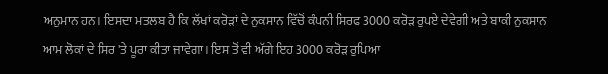ਅਨੁਮਾਨ ਹਨ। ਇਸਦਾ ਮਤਲਬ ਹੈ ਕਿ ਲੱਖਾਂ ਕਰੋੜਾਂ ਦੇ ਨੁਕਸਾਨ ਵਿੱਚੋਂ ਕੰਪਨੀ ਸਿਰਫ 3000 ਕਰੋੜ ਰੁਪਏ ਦੇਵੇਗੀ ਅਤੇ ਬਾਕੀ ਨੁਕਸਾਨ ਆਮ ਲੋਕਾਂ ਦੇ ਸਿਰ 'ਤੇ ਪੂਰਾ ਕੀਤਾ ਜਾਵੇਗਾ। ਇਸ ਤੋਂ ਵੀ ਅੱਗੇ ਇਹ 3000 ਕਰੋੜ ਰੁਪਿਆ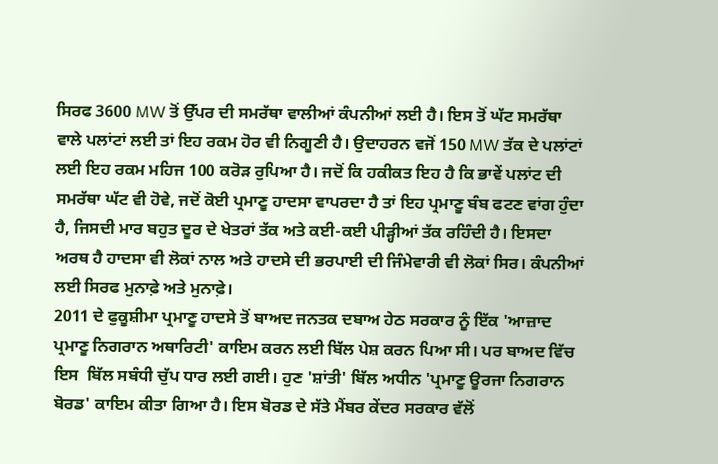ਸਿਰਫ 3600 MW ਤੋਂ ਉੱਪਰ ਦੀ ਸਮਰੱਥਾ ਵਾਲੀਆਂ ਕੰਪਨੀਆਂ ਲਈ ਹੈ। ਇਸ ਤੋਂ ਘੱਟ ਸਮਰੱਥਾ ਵਾਲੇ ਪਲਾਂਟਾਂ ਲਈ ਤਾਂ ਇਹ ਰਕਮ ਹੋਰ ਵੀ ਨਿਗੂਣੀ ਹੈ। ਉਦਾਹਰਨ ਵਜੋਂ 150 MW ਤੱਕ ਦੇ ਪਲਾਂਟਾਂ ਲਈ ਇਹ ਰਕਮ ਮਹਿਜ 100 ਕਰੋੜ ਰੁਪਿਆ ਹੈ। ਜਦੋਂ ਕਿ ਹਕੀਕਤ ਇਹ ਹੈ ਕਿ ਭਾਵੇਂ ਪਲਾਂਟ ਦੀ ਸਮਰੱਥਾ ਘੱਟ ਵੀ ਹੋਵੇ, ਜਦੋਂ ਕੋਈ ਪ੍ਰਮਾਣੂ ਹਾਦਸਾ ਵਾਪਰਦਾ ਹੈ ਤਾਂ ਇਹ ਪ੍ਰਮਾਣੂ ਬੰਬ ਫਟਣ ਵਾਂਗ ਹੁੰਦਾ ਹੈ, ਜਿਸਦੀ ਮਾਰ ਬਹੁਤ ਦੂਰ ਦੇ ਖੇਤਰਾਂ ਤੱਕ ਅਤੇ ਕਈ-ਕਈ ਪੀੜ੍ਹੀਆਂ ਤੱਕ ਰਹਿੰਦੀ ਹੈ। ਇਸਦਾ ਅਰਥ ਹੈ ਹਾਦਸਾ ਵੀ ਲੋਕਾਂ ਨਾਲ ਅਤੇ ਹਾਦਸੇ ਦੀ ਭਰਪਾਈ ਦੀ ਜਿੰਮੇਵਾਰੀ ਵੀ ਲੋਕਾਂ ਸਿਰ। ਕੰਪਨੀਆਂ ਲਈ ਸਿਰਫ ਮੁਨਾਫ਼ੇ ਅਤੇ ਮੁਨਾਫ਼ੇ।
2011 ਦੇ ਫੁਕੂਸ਼ੀਮਾ ਪ੍ਰਮਾਣੂ ਹਾਦਸੇ ਤੋਂ ਬਾਅਦ ਜਨਤਕ ਦਬਾਅ ਹੇਠ ਸਰਕਾਰ ਨੂੰ ਇੱਕ 'ਆਜ਼ਾਦ ਪ੍ਰਮਾਣੂ ਨਿਗਰਾਨ ਅਥਾਰਿਟੀ' ਕਾਇਮ ਕਰਨ ਲਈ ਬਿੱਲ ਪੇਸ਼ ਕਰਨ ਪਿਆ ਸੀ। ਪਰ ਬਾਅਦ ਵਿੱਚ ਇਸ  ਬਿੱਲ ਸਬੰਧੀ ਚੁੱਪ ਧਾਰ ਲਈ ਗਈ। ਹੁਣ 'ਸ਼ਾਂਤੀ' ਬਿੱਲ ਅਧੀਨ 'ਪ੍ਰਮਾਣੂ ਊਰਜਾ ਨਿਗਰਾਨ ਬੋਰਡ' ਕਾਇਮ ਕੀਤਾ ਗਿਆ ਹੈ। ਇਸ ਬੋਰਡ ਦੇ ਸੱਤੇ ਮੈਂਬਰ ਕੇਂਦਰ ਸਰਕਾਰ ਵੱਲੋਂ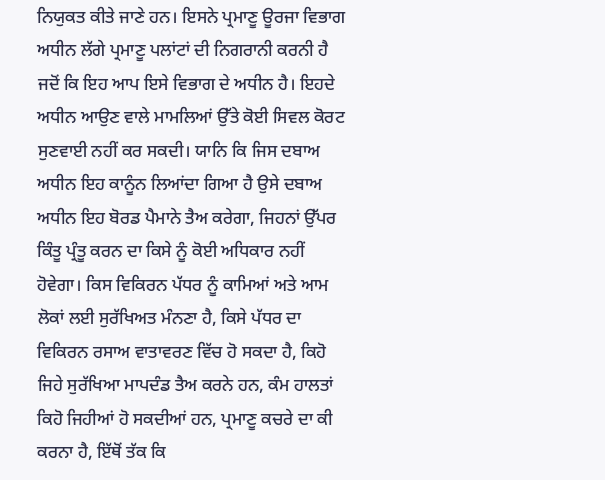ਨਿਯੁਕਤ ਕੀਤੇ ਜਾਣੇ ਹਨ। ਇਸਨੇ ਪ੍ਰਮਾਣੂ ਊਰਜਾ ਵਿਭਾਗ ਅਧੀਨ ਲੱਗੇ ਪ੍ਰਮਾਣੂ ਪਲਾਂਟਾਂ ਦੀ ਨਿਗਰਾਨੀ ਕਰਨੀ ਹੈ ਜਦੋਂ ਕਿ ਇਹ ਆਪ ਇਸੇ ਵਿਭਾਗ ਦੇ ਅਧੀਨ ਹੈ। ਇਹਦੇ ਅਧੀਨ ਆਉਣ ਵਾਲੇ ਮਾਮਲਿਆਂ ਉੱਤੇ ਕੋਈ ਸਿਵਲ ਕੋਰਟ ਸੁਣਵਾਈ ਨਹੀਂ ਕਰ ਸਕਦੀ। ਯਾਨਿ ਕਿ ਜਿਸ ਦਬਾਅ ਅਧੀਨ ਇਹ ਕਾਨੂੰਨ ਲਿਆਂਦਾ ਗਿਆ ਹੈ ਉਸੇ ਦਬਾਅ ਅਧੀਨ ਇਹ ਬੋਰਡ ਪੈਮਾਨੇ ਤੈਅ ਕਰੇਗਾ, ਜਿਹਨਾਂ ਉੱਪਰ ਕਿੰਤੂ ਪ੍ਰੰਤੂ ਕਰਨ ਦਾ ਕਿਸੇ ਨੂੰ ਕੋਈ ਅਧਿਕਾਰ ਨਹੀਂ ਹੋਵੇਗਾ। ਕਿਸ ਵਿਕਿਰਨ ਪੱਧਰ ਨੂੰ ਕਾਮਿਆਂ ਅਤੇ ਆਮ ਲੋਕਾਂ ਲਈ ਸੁਰੱਖਿਅਤ ਮੰਨਣਾ ਹੈ, ਕਿਸੇ ਪੱਧਰ ਦਾ ਵਿਕਿਰਨ ਰਸਾਅ ਵਾਤਾਵਰਣ ਵਿੱਚ ਹੋ ਸਕਦਾ ਹੈ, ਕਿਹੋ ਜਿਹੇ ਸੁਰੱਖਿਆ ਮਾਪਦੰਡ ਤੈਅ ਕਰਨੇ ਹਨ, ਕੰਮ ਹਾਲਤਾਂ ਕਿਹੋ ਜਿਹੀਆਂ ਹੋ ਸਕਦੀਆਂ ਹਨ, ਪ੍ਰਮਾਣੂ ਕਚਰੇ ਦਾ ਕੀ ਕਰਨਾ ਹੈ, ਇੱਥੋਂ ਤੱਕ ਕਿ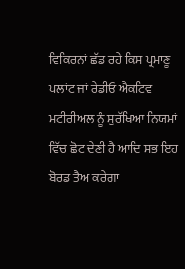ਵਿਕਿਰਨਾਂ ਛੱਡ ਰਹੇ ਕਿਸ ਪ੍ਰਮਾਣੂ ਪਲਾਂਟ ਜਾਂ ਰੇਡੀਓ ਐਕਟਿਵ ਮਟੀਰੀਅਲ ਨੂੰ ਸੁਰੱਖਿਆ ਨਿਯਮਾਂ ਵਿੱਚ ਛੋਟ ਦੇਣੀ ਹੈ ਆਦਿ ਸਭ ਇਹ ਬੋਰਡ ਤੈਅ ਕਰੇਗਾ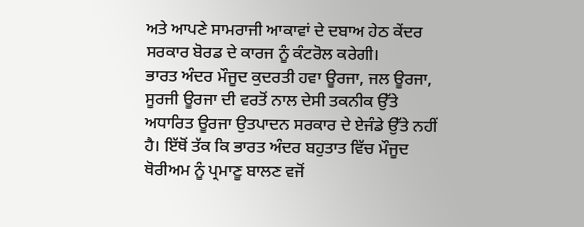ਅਤੇ ਆਪਣੇ ਸਾਮਰਾਜੀ ਆਕਾਵਾਂ ਦੇ ਦਬਾਅ ਹੇਠ ਕੇਂਦਰ ਸਰਕਾਰ ਬੋਰਡ ਦੇ ਕਾਰਜ ਨੂੰ ਕੰਟਰੋਲ ਕਰੇਗੀ।
ਭਾਰਤ ਅੰਦਰ ਮੌਜੂਦ ਕੁਦਰਤੀ ਹਵਾ ਊਰਜਾ, ਜਲ ਊਰਜਾ, ਸੂਰਜੀ ਊਰਜਾ ਦੀ ਵਰਤੋਂ ਨਾਲ ਦੇਸੀ ਤਕਨੀਕ ਉੱਤੇ ਅਧਾਰਿਤ ਊਰਜਾ ਉਤਪਾਦਨ ਸਰਕਾਰ ਦੇ ਏਜੰਡੇ ਉੱਤੇ ਨਹੀਂ ਹੈ। ਇੱਥੋਂ ਤੱਕ ਕਿ ਭਾਰਤ ਅੰਦਰ ਬਹੁਤਾਤ ਵਿੱਚ ਮੌਜੂਦ ਥੋਰੀਅਮ ਨੂੰ ਪ੍ਰਮਾਣੂ ਬਾਲਣ ਵਜੋਂ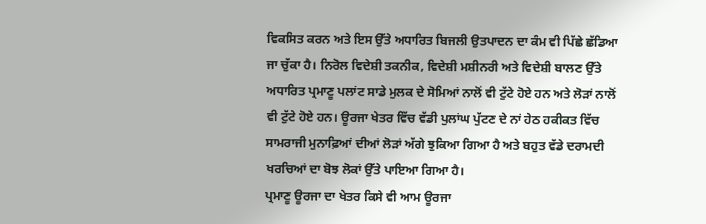ਵਿਕਸਿਤ ਕਰਨ ਅਤੇ ਇਸ ਉੱਤੇ ਅਧਾਰਿਤ ਬਿਜਲੀ ਉਤਪਾਦਨ ਦਾ ਕੰਮ ਵੀ ਪਿੱਛੇ ਛੱਡਿਆ ਜਾ ਚੁੱਕਾ ਹੈ। ਨਿਰੋਲ ਵਿਦੇਸ਼ੀ ਤਕਨੀਕ, ਵਿਦੇਸ਼ੀ ਮਸ਼ੀਨਰੀ ਅਤੇ ਵਿਦੇਸ਼ੀ ਬਾਲਣ ਉੱਤੇ ਅਧਾਰਿਤ ਪ੍ਰਮਾਣੂ ਪਲਾਂਟ ਸਾਡੇ ਮੁਲਕ ਦੇ ਸੋਮਿਆਂ ਨਾਲੋਂ ਵੀ ਟੁੱਟੇ ਹੋਏ ਹਨ ਅਤੇ ਲੋੜਾਂ ਨਾਲੋਂ ਵੀ ਟੁੱਟੇ ਹੋਏ ਹਨ। ਊਰਜਾ ਖੇਤਰ ਵਿੱਚ ਵੱਡੀ ਪੁਲਾਂਘ ਪੁੱਟਣ ਦੇ ਨਾਂ ਹੇਠ ਹਕੀਕਤ ਵਿੱਚ ਸਾਮਰਾਜੀ ਮੁਨਾਫ਼ਿਆਂ ਦੀਆਂ ਲੋੜਾਂ ਅੱਗੇ ਝੁਕਿਆ ਗਿਆ ਹੈ ਅਤੇ ਬਹੁਤ ਵੱਡੇ ਦਰਾਮਦੀ ਖਰਚਿਆਂ ਦਾ ਬੋਝ ਲੋਕਾਂ ਉੱਤੇ ਪਾਇਆ ਗਿਆ ਹੈ।
ਪ੍ਰਮਾਣੂ ਊਰਜਾ ਦਾ ਖੇਤਰ ਕਿਸੇ ਵੀ ਆਮ ਊਰਜਾ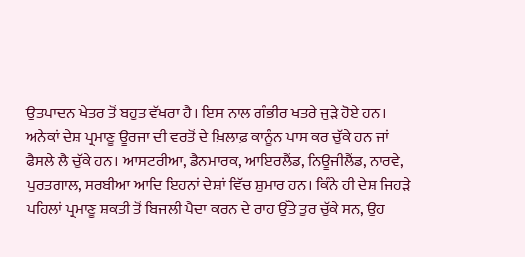ਉਤਪਾਦਨ ਖੇਤਰ ਤੋਂ ਬਹੁਤ ਵੱਖਰਾ ਹੈ। ਇਸ ਨਾਲ ਗੰਭੀਰ ਖਤਰੇ ਜੁੜੇ ਹੋਏ ਹਨ। ਅਨੇਕਾਂ ਦੇਸ਼ ਪ੍ਰਮਾਣੂ ਊਰਜਾ ਦੀ ਵਰਤੋਂ ਦੇ ਖ਼ਿਲਾਫ਼ ਕਾਨੂੰਨ ਪਾਸ ਕਰ ਚੁੱਕੇ ਹਨ ਜਾਂ ਫੈਸਲੇ ਲੈ ਚੁੱਕੇ ਹਨ। ਆਸਟਰੀਆ, ਡੈਨਮਾਰਕ, ਆਇਰਲੈਂਡ, ਨਿਊਜੀਲੈਂਡ, ਨਾਰਵੇ, ਪੁਰਤਗਾਲ, ਸਰਬੀਆ ਆਦਿ ਇਹਨਾਂ ਦੇਸ਼ਾਂ ਵਿੱਚ ਸ਼ੁਮਾਰ ਹਨ। ਕਿੰਨੇ ਹੀ ਦੇਸ਼ ਜਿਹੜੇ ਪਹਿਲਾਂ ਪ੍ਰਮਾਣੂ ਸ਼ਕਤੀ ਤੋਂ ਬਿਜਲੀ ਪੈਦਾ ਕਰਨ ਦੇ ਰਾਹ ਉੱਤੇ ਤੁਰ ਚੁੱਕੇ ਸਨ, ਉਹ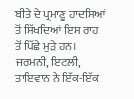ਬੀਤੇ ਦੇ ਪ੍ਰਮਾਣੂ ਹਾਦਸਿਆਂ ਤੋਂ ਸਿੱਖਦਿਆਂ ਇਸ ਰਾਹ ਤੋਂ ਪਿੱਛੇ ਮੁੜੇ ਹਨ। ਜਰਮਨੀ, ਇਟਲੀ, ਤਾਇਵਾਨ ਨੇ ਇੱਕ-ਇੱਕ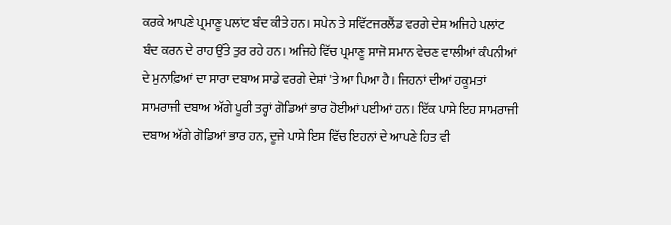ਕਰਕੇ ਆਪਣੇ ਪ੍ਰਮਾਣੂ ਪਲਾਂਟ ਬੰਦ ਕੀਤੇ ਹਨ। ਸਪੇਨ ਤੇ ਸਵਿੱਟਜਰਲੈਂਡ ਵਰਗੇ ਦੇਸ਼ ਅਜਿਹੇ ਪਲਾਂਟ ਬੰਦ ਕਰਨ ਦੇ ਰਾਹ ਉੱਤੇ ਤੁਰ ਰਹੇ ਹਨ। ਅਜਿਹੇ ਵਿੱਚ ਪ੍ਰਮਾਣੂ ਸਾਜੋ ਸਮਾਨ ਵੇਚਣ ਵਾਲੀਆਂ ਕੰਪਨੀਆਂ ਦੇ ਮੁਨਾਫ਼ਿਆਂ ਦਾ ਸਾਰਾ ਦਬਾਅ ਸਾਡੇ ਵਰਗੇ ਦੇਸ਼ਾਂ 'ਤੇ ਆ ਪਿਆ ਹੈ। ਜਿਹਨਾਂ ਦੀਆਂ ਹਕੂਮਤਾਂ ਸਾਮਰਾਜੀ ਦਬਾਅ ਅੱਗੇ ਪੂਰੀ ਤਰ੍ਹਾਂ ਗੋਡਿਆਂ ਭਾਰ ਹੋਈਆਂ ਪਈਆਂ ਹਨ। ਇੱਕ ਪਾਸੇ ਇਹ ਸਾਮਰਾਜੀ ਦਬਾਅ ਅੱਗੇ ਗੋਡਿਆਂ ਭਾਰ ਹਨ, ਦੂਜੇ ਪਾਸੇ ਇਸ ਵਿੱਚ ਇਹਨਾਂ ਦੇ ਆਪਣੇ ਹਿਤ ਵੀ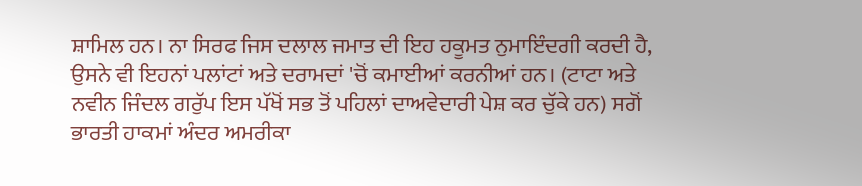ਸ਼ਾਮਿਲ ਹਨ। ਨਾ ਸਿਰਫ ਜਿਸ ਦਲਾਲ ਜਮਾਤ ਦੀ ਇਹ ਹਕੂਮਤ ਨੁਮਾਇੰਦਗੀ ਕਰਦੀ ਹੈ, ਉਸਨੇ ਵੀ ਇਹਨਾਂ ਪਲਾਂਟਾਂ ਅਤੇ ਦਰਾਮਦਾਂ 'ਚੋਂ ਕਮਾਈਆਂ ਕਰਨੀਆਂ ਹਨ। (ਟਾਟਾ ਅਤੇ ਨਵੀਨ ਜਿੰਦਲ ਗਰੁੱਪ ਇਸ ਪੱਖੋਂ ਸਭ ਤੋਂ ਪਹਿਲਾਂ ਦਾਅਵੇਦਾਰੀ ਪੇਸ਼ ਕਰ ਚੁੱਕੇ ਹਨ) ਸਗੋਂ ਭਾਰਤੀ ਹਾਕਮਾਂ ਅੰਦਰ ਅਮਰੀਕਾ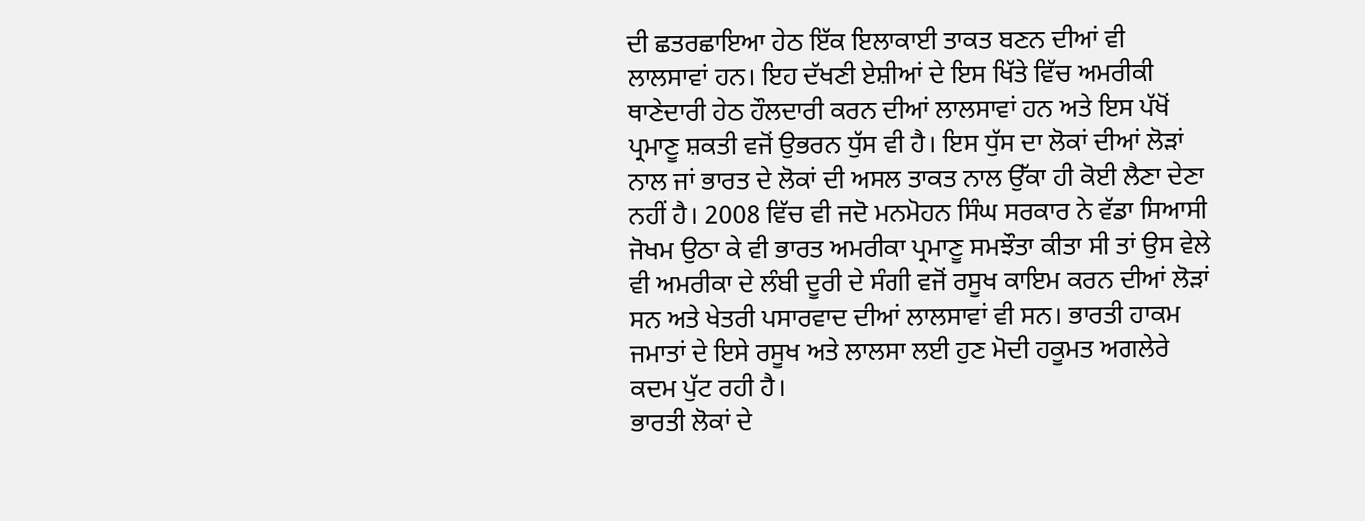ਦੀ ਛਤਰਛਾਇਆ ਹੇਠ ਇੱਕ ਇਲਾਕਾਈ ਤਾਕਤ ਬਣਨ ਦੀਆਂ ਵੀ ਲਾਲਸਾਵਾਂ ਹਨ। ਇਹ ਦੱਖਣੀ ਏਸ਼ੀਆਂ ਦੇ ਇਸ ਖਿੱਤੇ ਵਿੱਚ ਅਮਰੀਕੀ ਥਾਣੇਦਾਰੀ ਹੇਠ ਹੌਲਦਾਰੀ ਕਰਨ ਦੀਆਂ ਲਾਲਸਾਵਾਂ ਹਨ ਅਤੇ ਇਸ ਪੱਖੋਂ ਪ੍ਰਮਾਣੂ ਸ਼ਕਤੀ ਵਜੋਂ ਉਭਰਨ ਧੁੱਸ ਵੀ ਹੈ। ਇਸ ਧੁੱਸ ਦਾ ਲੋਕਾਂ ਦੀਆਂ ਲੋੜਾਂ ਨਾਲ ਜਾਂ ਭਾਰਤ ਦੇ ਲੋਕਾਂ ਦੀ ਅਸਲ ਤਾਕਤ ਨਾਲ ਉੱਕਾ ਹੀ ਕੋਈ ਲੈਣਾ ਦੇਣਾ ਨਹੀਂ ਹੈ। 2008 ਵਿੱਚ ਵੀ ਜਦੋ ਮਨਮੋਹਨ ਸਿੰਘ ਸਰਕਾਰ ਨੇ ਵੱਡਾ ਸਿਆਸੀ ਜੋਖਮ ਉਠਾ ਕੇ ਵੀ ਭਾਰਤ ਅਮਰੀਕਾ ਪ੍ਰਮਾਣੂ ਸਮਝੌਤਾ ਕੀਤਾ ਸੀ ਤਾਂ ਉਸ ਵੇਲੇ ਵੀ ਅਮਰੀਕਾ ਦੇ ਲੰਬੀ ਦੂਰੀ ਦੇ ਸੰਗੀ ਵਜੋਂ ਰਸੂਖ ਕਾਇਮ ਕਰਨ ਦੀਆਂ ਲੋੜਾਂ ਸਨ ਅਤੇ ਖੇਤਰੀ ਪਸਾਰਵਾਦ ਦੀਆਂ ਲਾਲਸਾਵਾਂ ਵੀ ਸਨ। ਭਾਰਤੀ ਹਾਕਮ ਜਮਾਤਾਂ ਦੇ ਇਸੇ ਰਸੂਖ ਅਤੇ ਲਾਲਸਾ ਲਈ ਹੁਣ ਮੋਦੀ ਹਕੂਮਤ ਅਗਲੇਰੇ ਕਦਮ ਪੁੱਟ ਰਹੀ ਹੈ।
ਭਾਰਤੀ ਲੋਕਾਂ ਦੇ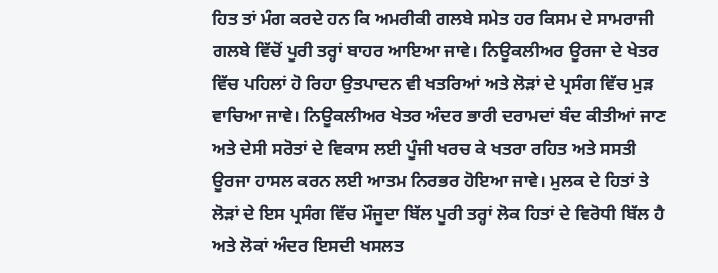ਹਿਤ ਤਾਂ ਮੰਗ ਕਰਦੇ ਹਨ ਕਿ ਅਮਰੀਕੀ ਗਲਬੇ ਸਮੇਤ ਹਰ ਕਿਸਮ ਦੇ ਸਾਮਰਾਜੀ ਗਲਬੇ ਵਿੱਚੋਂ ਪੂਰੀ ਤਰ੍ਹਾਂ ਬਾਹਰ ਆਇਆ ਜਾਵੇ। ਨਿਊਕਲੀਅਰ ਊਰਜਾ ਦੇ ਖੇਤਰ ਵਿੱਚ ਪਹਿਲਾਂ ਹੋ ਰਿਹਾ ਉਤਪਾਦਨ ਵੀ ਖਤਰਿਆਂ ਅਤੇ ਲੋੜਾਂ ਦੇ ਪ੍ਰਸੰਗ ਵਿੱਚ ਮੁੜ ਵਾਚਿਆ ਜਾਵੇ। ਨਿਊਕਲੀਅਰ ਖੇਤਰ ਅੰਦਰ ਭਾਰੀ ਦਰਾਮਦਾਂ ਬੰਦ ਕੀਤੀਆਂ ਜਾਣ ਅਤੇ ਦੇਸੀ ਸਰੋਤਾਂ ਦੇ ਵਿਕਾਸ ਲਈ ਪੂੰਜੀ ਖਰਚ ਕੇ ਖਤਰਾ ਰਹਿਤ ਅਤੇ ਸਸਤੀ ਊਰਜਾ ਹਾਸਲ ਕਰਨ ਲਈ ਆਤਮ ਨਿਰਭਰ ਹੋਇਆ ਜਾਵੇ। ਮੁਲਕ ਦੇ ਹਿਤਾਂ ਤੇ ਲੋੜਾਂ ਦੇ ਇਸ ਪ੍ਰਸੰਗ ਵਿੱਚ ਮੌਜੂਦਾ ਬਿੱਲ ਪੂਰੀ ਤਰ੍ਹਾਂ ਲੋਕ ਹਿਤਾਂ ਦੇ ਵਿਰੋਧੀ ਬਿੱਲ ਹੈ ਅਤੇ ਲੋਕਾਂ ਅੰਦਰ ਇਸਦੀ ਖਸਲਤ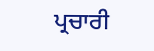ਪ੍ਰਚਾਰੀ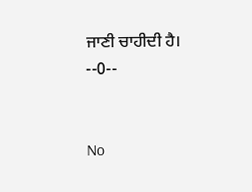ਜਾਣੀ ਚਾਹੀਦੀ ਹੈ।  --0--


No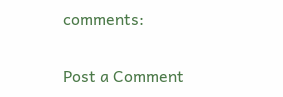comments:

Post a Comment